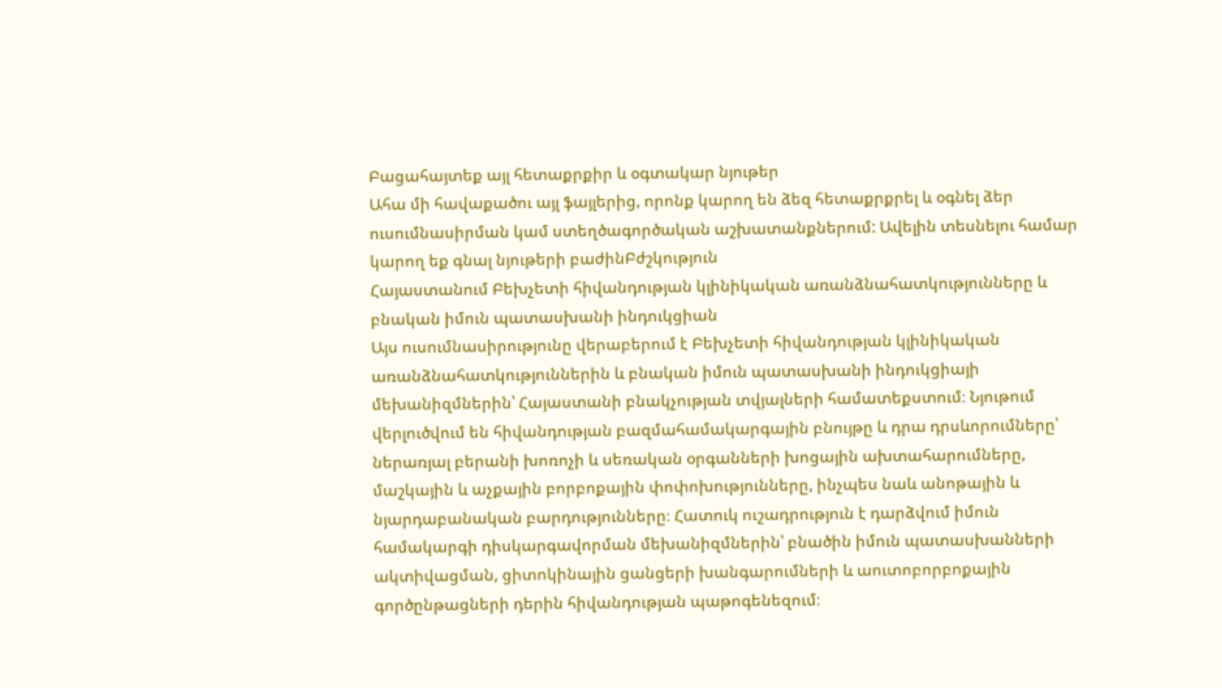Բացահայտեք այլ հետաքրքիր և օգտակար նյութեր
Ահա մի հավաքածու այլ ֆայլերից, որոնք կարող են ձեզ հետաքրքրել և օգնել ձեր ուսումնասիրման կամ ստեղծագործական աշխատանքներում: Ավելին տեսնելու համար կարող եք գնալ նյութերի բաժինԲժշկություն
Հայաստանում Բեխչետի հիվանդության կլինիկական առանձնահատկությունները և բնական իմուն պատասխանի ինդուկցիան
Այս ուսումնասիրությունը վերաբերում է Բեխչետի հիվանդության կլինիկական առանձնահատկություններին և բնական իմուն պատասխանի ինդուկցիայի մեխանիզմներին՝ Հայաստանի բնակչության տվյալների համատեքստում։ Նյութում վերլուծվում են հիվանդության բազմահամակարգային բնույթը և դրա դրսևորումները՝ ներառյալ բերանի խոռոչի և սեռական օրգանների խոցային ախտահարումները, մաշկային և աչքային բորբոքային փոփոխությունները, ինչպես նաև անոթային և նյարդաբանական բարդությունները։ Հատուկ ուշադրություն է դարձվում իմուն համակարգի դիսկարգավորման մեխանիզմներին՝ բնածին իմուն պատասխանների ակտիվացման, ցիտոկինային ցանցերի խանգարումների և աուտոբորբոքային գործընթացների դերին հիվանդության պաթոգենեզում։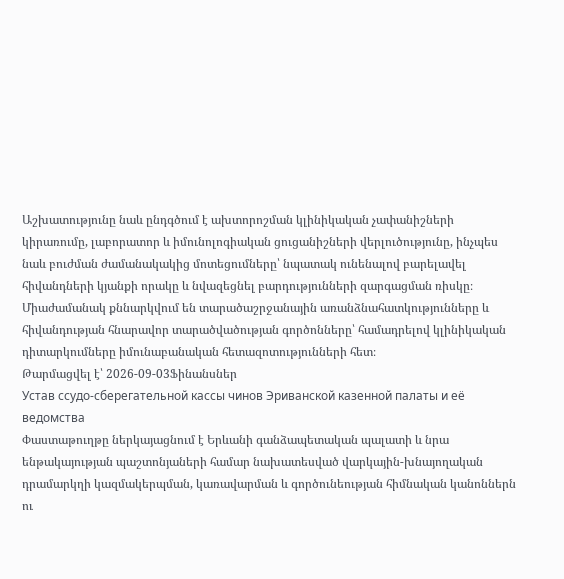Աշխատությունը նաև ընդգծում է ախտորոշման կլինիկական չափանիշների կիրառումը, լաբորատոր և իմունոլոգիական ցուցանիշների վերլուծությունը, ինչպես նաև բուժման ժամանակակից մոտեցումները՝ նպատակ ունենալով բարելավել հիվանդների կյանքի որակը և նվազեցնել բարդությունների զարգացման ռիսկը։ Միաժամանակ քննարկվում են տարածաշրջանային առանձնահատկությունները և հիվանդության հնարավոր տարածվածության գործոնները՝ համադրելով կլինիկական դիտարկումները իմունաբանական հետազոտությունների հետ։
Թարմացվել է՝ 2026-09-03Ֆինանսներ
Устав ссудо-сберегательной кассы чинов Эриванской казенной палаты и её ведомства
Փաստաթուղթը ներկայացնում է Երևանի գանձապետական պալատի և նրա ենթակայության պաշտոնյաների համար նախատեսված վարկային-խնայողական դրամարկղի կազմակերպման, կառավարման և գործունեության հիմնական կանոններն ու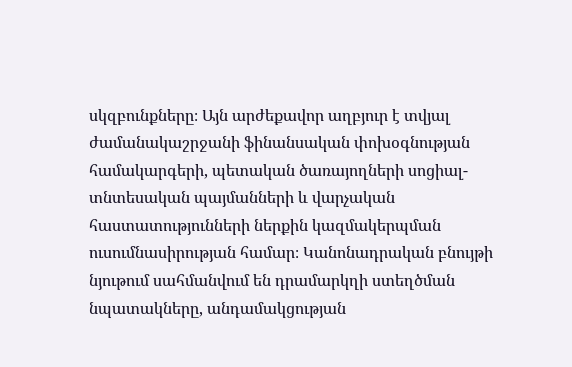սկզբունքները։ Այն արժեքավոր աղբյուր է տվյալ ժամանակաշրջանի ֆինանսական փոխօգնության համակարգերի, պետական ծառայողների սոցիալ-տնտեսական պայմանների և վարչական հաստատությունների ներքին կազմակերպման ուսումնասիրության համար։ Կանոնադրական բնույթի նյութում սահմանվում են դրամարկղի ստեղծման նպատակները, անդամակցության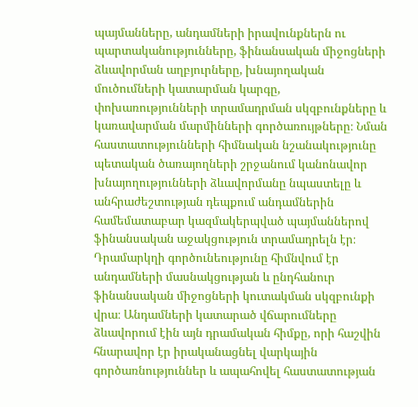պայմանները, անդամների իրավունքներն ու պարտականությունները, ֆինանսական միջոցների ձևավորման աղբյուրները, խնայողական մուծումների կատարման կարգը, փոխառությունների տրամադրման սկզբունքները և կառավարման մարմինների գործառույթները։ Նման հաստատությունների հիմնական նշանակությունը պետական ծառայողների շրջանում կանոնավոր խնայողությունների ձևավորմանը նպաստելը և անհրաժեշտության դեպքում անդամներին համեմատաբար կազմակերպված պայմաններով ֆինանսական աջակցություն տրամադրելն էր։ Դրամարկղի գործունեությունը հիմնվում էր անդամների մասնակցության և ընդհանուր ֆինանսական միջոցների կուտակման սկզբունքի վրա։ Անդամների կատարած վճարումները ձևավորում էին այն դրամական հիմքը, որի հաշվին հնարավոր էր իրականացնել վարկային գործառնություններ և ապահովել հաստատության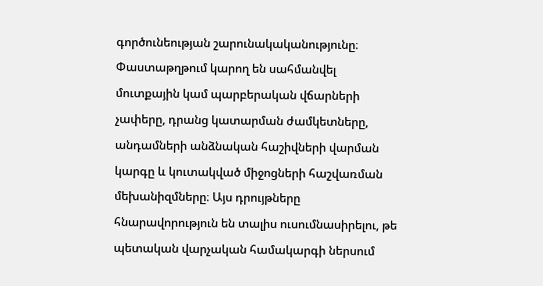գործունեության շարունակականությունը։ Փաստաթղթում կարող են սահմանվել մուտքային կամ պարբերական վճարների չափերը, դրանց կատարման ժամկետները, անդամների անձնական հաշիվների վարման կարգը և կուտակված միջոցների հաշվառման մեխանիզմները։ Այս դրույթները հնարավորություն են տալիս ուսումնասիրելու, թե պետական վարչական համակարգի ներսում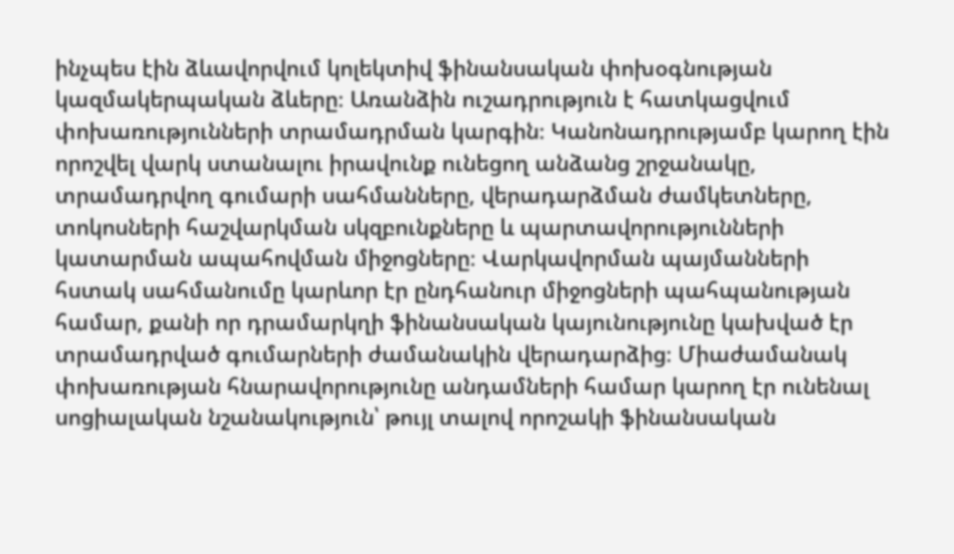ինչպես էին ձևավորվում կոլեկտիվ ֆինանսական փոխօգնության կազմակերպական ձևերը։ Առանձին ուշադրություն է հատկացվում փոխառությունների տրամադրման կարգին։ Կանոնադրությամբ կարող էին որոշվել վարկ ստանալու իրավունք ունեցող անձանց շրջանակը, տրամադրվող գումարի սահմանները, վերադարձման ժամկետները, տոկոսների հաշվարկման սկզբունքները և պարտավորությունների կատարման ապահովման միջոցները։ Վարկավորման պայմանների հստակ սահմանումը կարևոր էր ընդհանուր միջոցների պահպանության համար, քանի որ դրամարկղի ֆինանսական կայունությունը կախված էր տրամադրված գումարների ժամանակին վերադարձից։ Միաժամանակ փոխառության հնարավորությունը անդամների համար կարող էր ունենալ սոցիալական նշանակություն՝ թույլ տալով որոշակի ֆինանսական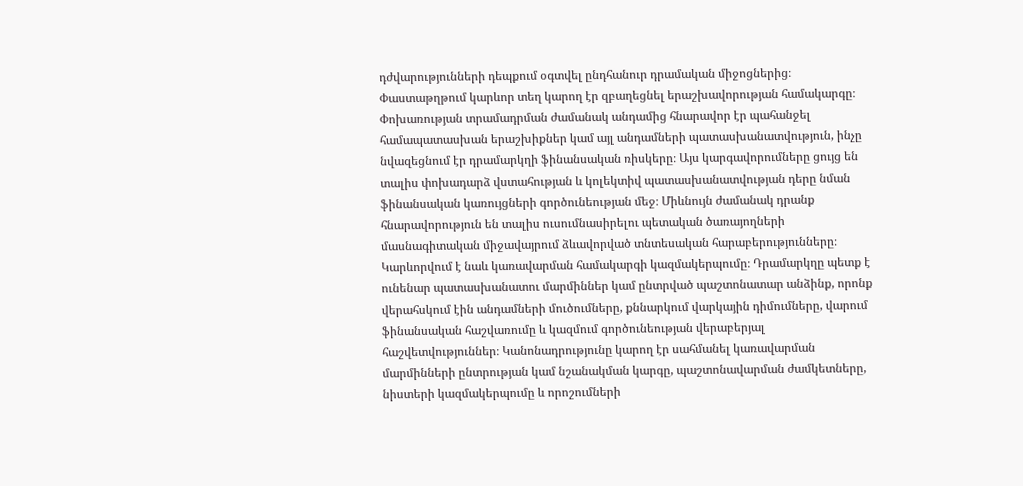դժվարությունների դեպքում օգտվել ընդհանուր դրամական միջոցներից։ Փաստաթղթում կարևոր տեղ կարող էր զբաղեցնել երաշխավորության համակարգը։ Փոխառության տրամադրման ժամանակ անդամից հնարավոր էր պահանջել համապատասխան երաշխիքներ կամ այլ անդամների պատասխանատվություն, ինչը նվազեցնում էր դրամարկղի ֆինանսական ռիսկերը։ Այս կարգավորումները ցույց են տալիս փոխադարձ վստահության և կոլեկտիվ պատասխանատվության դերը նման ֆինանսական կառույցների գործունեության մեջ։ Միևնույն ժամանակ դրանք հնարավորություն են տալիս ուսումնասիրելու պետական ծառայողների մասնագիտական միջավայրում ձևավորված տնտեսական հարաբերությունները։ Կարևորվում է նաև կառավարման համակարգի կազմակերպումը։ Դրամարկղը պետք է ունենար պատասխանատու մարմիններ կամ ընտրված պաշտոնատար անձինք, որոնք վերահսկում էին անդամների մուծումները, քննարկում վարկային դիմումները, վարում ֆինանսական հաշվառումը և կազմում գործունեության վերաբերյալ հաշվետվություններ։ Կանոնադրությունը կարող էր սահմանել կառավարման մարմինների ընտրության կամ նշանակման կարգը, պաշտոնավարման ժամկետները, նիստերի կազմակերպումը և որոշումների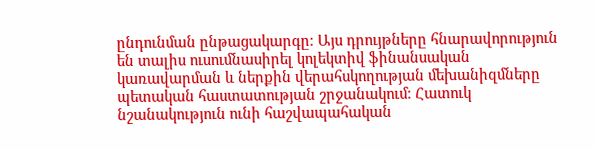ընդունման ընթացակարգը։ Այս դրույթները հնարավորություն են տալիս ուսումնասիրել կոլեկտիվ ֆինանսական կառավարման և ներքին վերահսկողության մեխանիզմները պետական հաստատության շրջանակում։ Հատուկ նշանակություն ունի հաշվապահական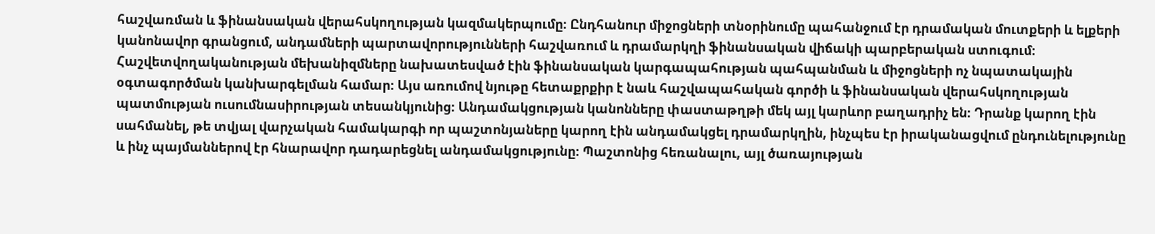հաշվառման և ֆինանսական վերահսկողության կազմակերպումը։ Ընդհանուր միջոցների տնօրինումը պահանջում էր դրամական մուտքերի և ելքերի կանոնավոր գրանցում, անդամների պարտավորությունների հաշվառում և դրամարկղի ֆինանսական վիճակի պարբերական ստուգում։ Հաշվետվողականության մեխանիզմները նախատեսված էին ֆինանսական կարգապահության պահպանման և միջոցների ոչ նպատակային օգտագործման կանխարգելման համար։ Այս առումով նյութը հետաքրքիր է նաև հաշվապահական գործի և ֆինանսական վերահսկողության պատմության ուսումնասիրության տեսանկյունից։ Անդամակցության կանոնները փաստաթղթի մեկ այլ կարևոր բաղադրիչ են։ Դրանք կարող էին սահմանել, թե տվյալ վարչական համակարգի որ պաշտոնյաները կարող էին անդամակցել դրամարկղին, ինչպես էր իրականացվում ընդունելությունը և ինչ պայմաններով էր հնարավոր դադարեցնել անդամակցությունը։ Պաշտոնից հեռանալու, այլ ծառայության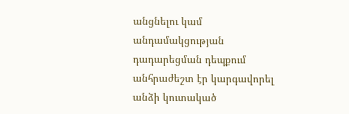անցնելու կամ անդամակցության դադարեցման դեպքում անհրաժեշտ էր կարգավորել անձի կուտակած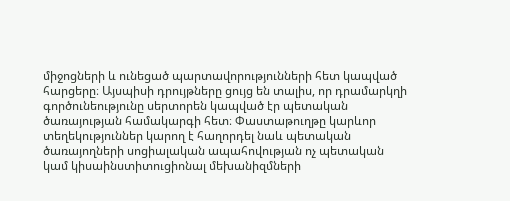միջոցների և ունեցած պարտավորությունների հետ կապված հարցերը։ Այսպիսի դրույթները ցույց են տալիս, որ դրամարկղի գործունեությունը սերտորեն կապված էր պետական ծառայության համակարգի հետ։ Փաստաթուղթը կարևոր տեղեկություններ կարող է հաղորդել նաև պետական ծառայողների սոցիալական ապահովության ոչ պետական կամ կիսաինստիտուցիոնալ մեխանիզմների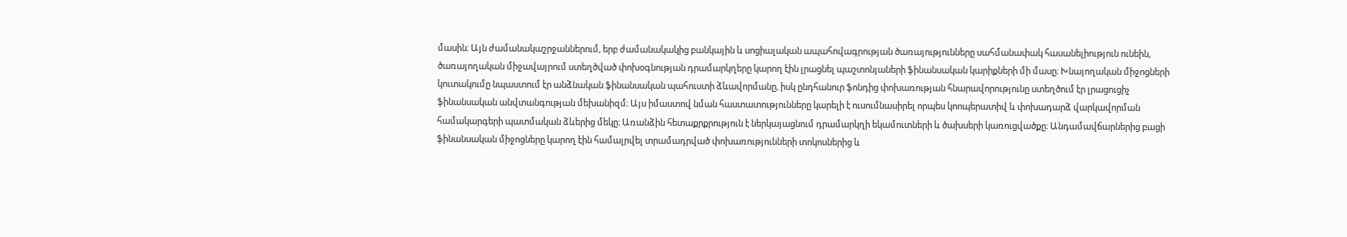մասին։ Այն ժամանակաշրջաններում, երբ ժամանակակից բանկային և սոցիալական ապահովագրության ծառայությունները սահմանափակ հասանելիություն ունեին, ծառայողական միջավայրում ստեղծված փոխօգնության դրամարկղերը կարող էին լրացնել պաշտոնյաների ֆինանսական կարիքների մի մասը։ Խնայողական միջոցների կուտակումը նպաստում էր անձնական ֆինանսական պահուստի ձևավորմանը, իսկ ընդհանուր ֆոնդից փոխառության հնարավորությունը ստեղծում էր լրացուցիչ ֆինանսական անվտանգության մեխանիզմ։ Այս իմաստով նման հաստատությունները կարելի է ուսումնասիրել որպես կոոպերատիվ և փոխադարձ վարկավորման համակարգերի պատմական ձևերից մեկը։ Առանձին հետաքրքրություն է ներկայացնում դրամարկղի եկամուտների և ծախսերի կառուցվածքը։ Անդամավճարներից բացի ֆինանսական միջոցները կարող էին համալրվել տրամադրված փոխառությունների տոկոսներից և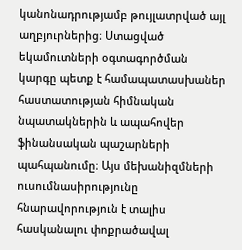կանոնադրությամբ թույլատրված այլ աղբյուրներից։ Ստացված եկամուտների օգտագործման կարգը պետք է համապատասխաներ հաստատության հիմնական նպատակներին և ապահովեր ֆինանսական պաշարների պահպանումը։ Այս մեխանիզմների ուսումնասիրությունը հնարավորություն է տալիս հասկանալու փոքրածավալ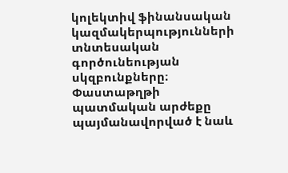կոլեկտիվ ֆինանսական կազմակերպությունների տնտեսական գործունեության սկզբունքները։ Փաստաթղթի պատմական արժեքը պայմանավորված է նաև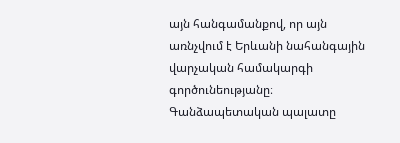այն հանգամանքով, որ այն առնչվում է Երևանի նահանգային վարչական համակարգի գործունեությանը։ Գանձապետական պալատը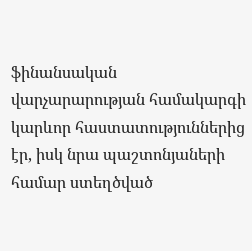ֆինանսական վարչարարության համակարգի կարևոր հաստատություններից էր, իսկ նրա պաշտոնյաների համար ստեղծված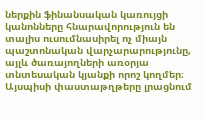ներքին ֆինանսական կառույցի կանոնները հնարավորություն են տալիս ուսումնասիրել ոչ միայն պաշտոնական վարչարարությունը, այլև ծառայողների առօրյա տնտեսական կյանքի որոշ կողմեր։ Այսպիսի փաստաթղթերը լրացնում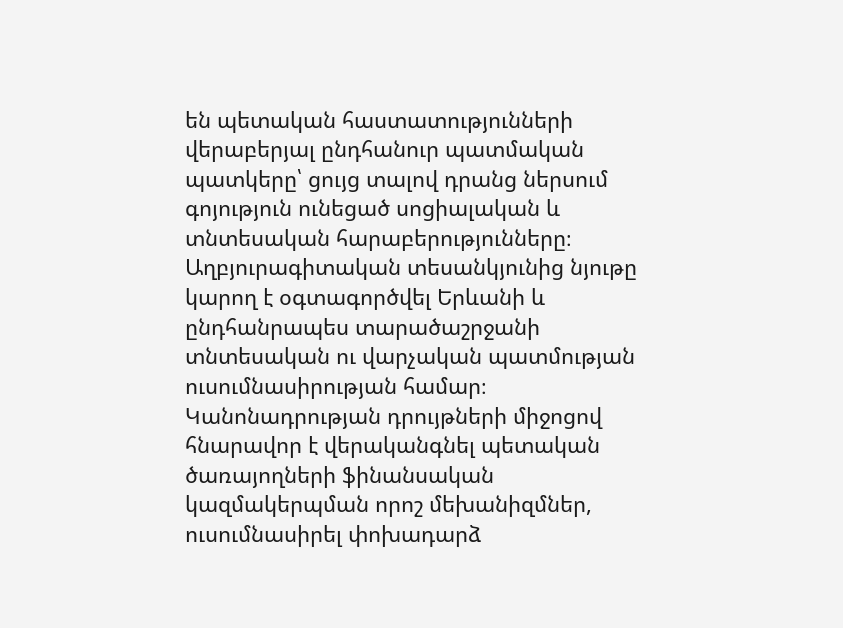են պետական հաստատությունների վերաբերյալ ընդհանուր պատմական պատկերը՝ ցույց տալով դրանց ներսում գոյություն ունեցած սոցիալական և տնտեսական հարաբերությունները։ Աղբյուրագիտական տեսանկյունից նյութը կարող է օգտագործվել Երևանի և ընդհանրապես տարածաշրջանի տնտեսական ու վարչական պատմության ուսումնասիրության համար։ Կանոնադրության դրույթների միջոցով հնարավոր է վերականգնել պետական ծառայողների ֆինանսական կազմակերպման որոշ մեխանիզմներ, ուսումնասիրել փոխադարձ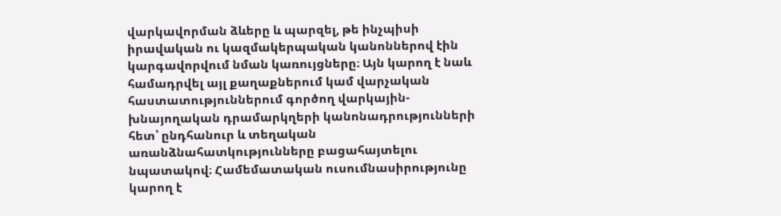վարկավորման ձևերը և պարզել, թե ինչպիսի իրավական ու կազմակերպական կանոններով էին կարգավորվում նման կառույցները։ Այն կարող է նաև համադրվել այլ քաղաքներում կամ վարչական հաստատություններում գործող վարկային-խնայողական դրամարկղերի կանոնադրությունների հետ՝ ընդհանուր և տեղական առանձնահատկությունները բացահայտելու նպատակով։ Համեմատական ուսումնասիրությունը կարող է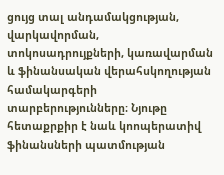ցույց տալ անդամակցության, վարկավորման, տոկոսադրույքների, կառավարման և ֆինանսական վերահսկողության համակարգերի տարբերությունները։ Նյութը հետաքրքիր է նաև կոոպերատիվ ֆինանսների պատմության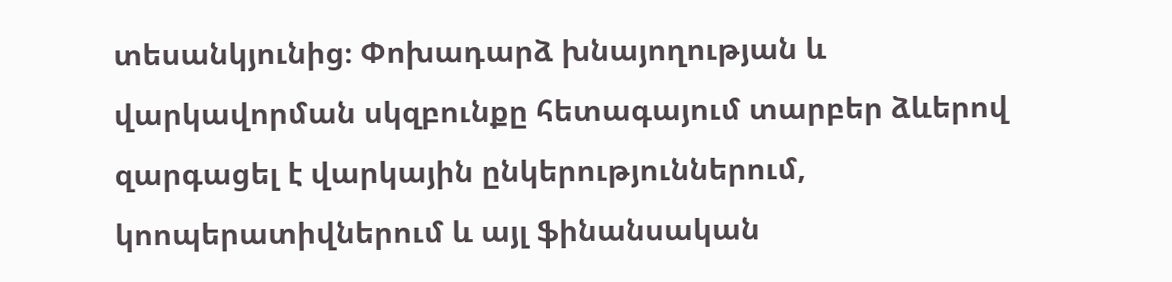տեսանկյունից։ Փոխադարձ խնայողության և վարկավորման սկզբունքը հետագայում տարբեր ձևերով զարգացել է վարկային ընկերություններում, կոոպերատիվներում և այլ ֆինանսական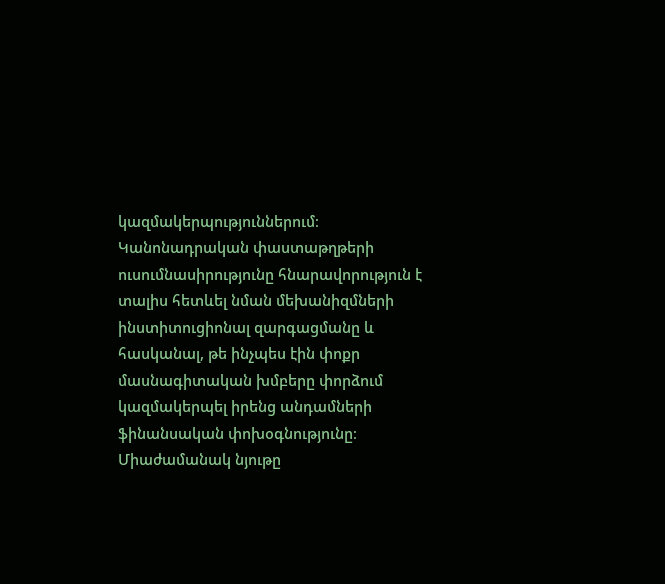կազմակերպություններում։ Կանոնադրական փաստաթղթերի ուսումնասիրությունը հնարավորություն է տալիս հետևել նման մեխանիզմների ինստիտուցիոնալ զարգացմանը և հասկանալ, թե ինչպես էին փոքր մասնագիտական խմբերը փորձում կազմակերպել իրենց անդամների ֆինանսական փոխօգնությունը։ Միաժամանակ նյութը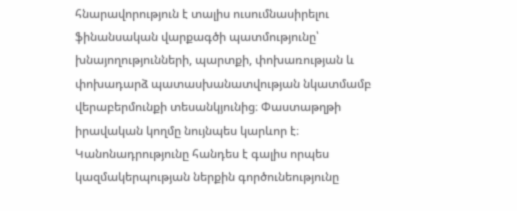հնարավորություն է տալիս ուսումնասիրելու ֆինանսական վարքագծի պատմությունը՝ խնայողությունների, պարտքի, փոխառության և փոխադարձ պատասխանատվության նկատմամբ վերաբերմունքի տեսանկյունից։ Փաստաթղթի իրավական կողմը նույնպես կարևոր է։ Կանոնադրությունը հանդես է գալիս որպես կազմակերպության ներքին գործունեությունը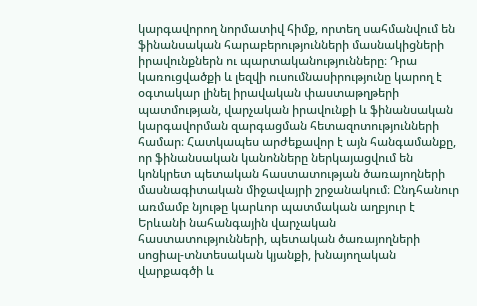կարգավորող նորմատիվ հիմք, որտեղ սահմանվում են ֆինանսական հարաբերությունների մասնակիցների իրավունքներն ու պարտականությունները։ Դրա կառուցվածքի և լեզվի ուսումնասիրությունը կարող է օգտակար լինել իրավական փաստաթղթերի պատմության, վարչական իրավունքի և ֆինանսական կարգավորման զարգացման հետազոտությունների համար։ Հատկապես արժեքավոր է այն հանգամանքը, որ ֆինանսական կանոնները ներկայացվում են կոնկրետ պետական հաստատության ծառայողների մասնագիտական միջավայրի շրջանակում։ Ընդհանուր առմամբ նյութը կարևոր պատմական աղբյուր է Երևանի նահանգային վարչական հաստատությունների, պետական ծառայողների սոցիալ-տնտեսական կյանքի, խնայողական վարքագծի և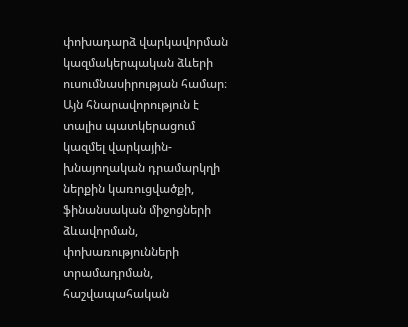փոխադարձ վարկավորման կազմակերպական ձևերի ուսումնասիրության համար։ Այն հնարավորություն է տալիս պատկերացում կազմել վարկային-խնայողական դրամարկղի ներքին կառուցվածքի, ֆինանսական միջոցների ձևավորման, փոխառությունների տրամադրման, հաշվապահական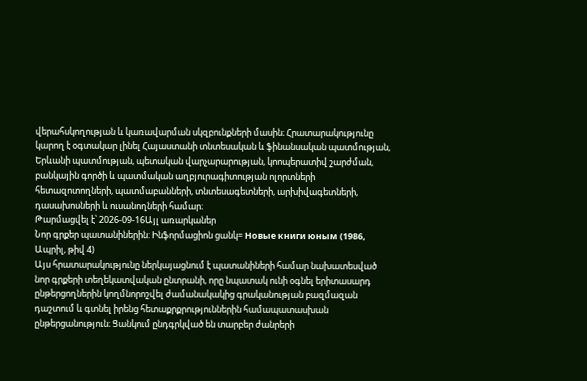վերահսկողության և կառավարման սկզբունքների մասին։ Հրատարակությունը կարող է օգտակար լինել Հայաստանի տնտեսական և ֆինանսական պատմության, Երևանի պատմության, պետական վարչարարության, կոոպերատիվ շարժման, բանկային գործի և պատմական աղբյուրագիտության ոլորտների հետազոտողների, պատմաբանների, տնտեսագետների, արխիվագետների, դասախոսների և ուսանողների համար։
Թարմացվել է՝ 2026-09-16Այլ առարկաներ
Նոր գրքեր պատանիներին: Ինֆորմացիոն ցանկ= Новые книги юным (1986, Ապրիլ, թիվ 4)
Այս հրատարակությունը ներկայացնում է պատանիների համար նախատեսված նոր գրքերի տեղեկատվական ընտրանի, որը նպատակ ունի օգնել երիտասարդ ընթերցողներին կողմնորոշվել ժամանակակից գրականության բազմազան դաշտում և գտնել իրենց հետաքրքրություններին համապատասխան ընթերցանություն։ Ցանկում ընդգրկված են տարբեր ժանրերի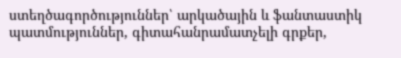ստեղծագործություններ՝ արկածային և ֆանտաստիկ պատմություններ, գիտահանրամատչելի գրքեր,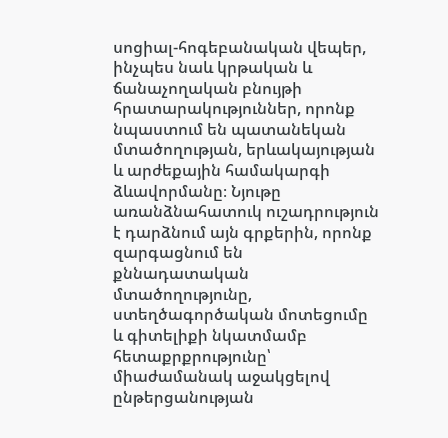սոցիալ-հոգեբանական վեպեր, ինչպես նաև կրթական և ճանաչողական բնույթի հրատարակություններ, որոնք նպաստում են պատանեկան մտածողության, երևակայության և արժեքային համակարգի ձևավորմանը։ Նյութը առանձնահատուկ ուշադրություն է դարձնում այն գրքերին, որոնք զարգացնում են քննադատական մտածողությունը, ստեղծագործական մոտեցումը և գիտելիքի նկատմամբ հետաքրքրությունը՝ միաժամանակ աջակցելով ընթերցանության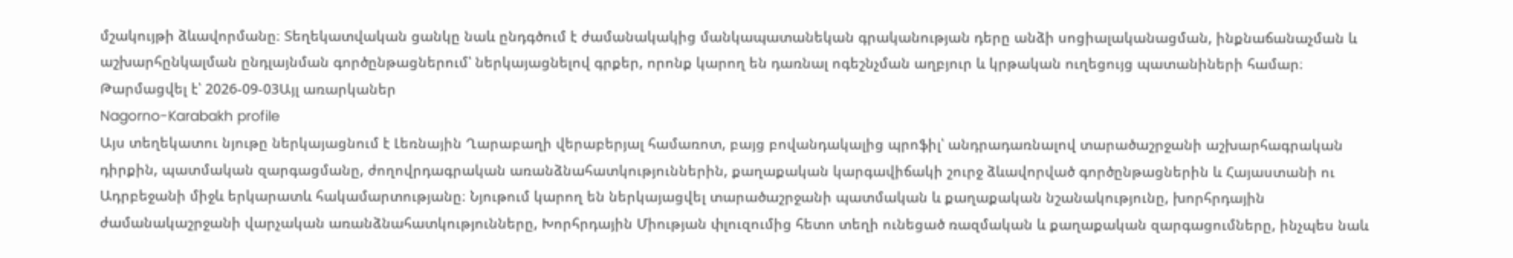մշակույթի ձևավորմանը։ Տեղեկատվական ցանկը նաև ընդգծում է ժամանակակից մանկապատանեկան գրականության դերը անձի սոցիալականացման, ինքնաճանաչման և աշխարհընկալման ընդլայնման գործընթացներում՝ ներկայացնելով գրքեր, որոնք կարող են դառնալ ոգեշնչման աղբյուր և կրթական ուղեցույց պատանիների համար։
Թարմացվել է՝ 2026-09-03Այլ առարկաներ
Nagorno-Karabakh profile
Այս տեղեկատու նյութը ներկայացնում է Լեռնային Ղարաբաղի վերաբերյալ համառոտ, բայց բովանդակալից պրոֆիլ՝ անդրադառնալով տարածաշրջանի աշխարհագրական դիրքին, պատմական զարգացմանը, ժողովրդագրական առանձնահատկություններին, քաղաքական կարգավիճակի շուրջ ձևավորված գործընթացներին և Հայաստանի ու Ադրբեջանի միջև երկարատև հակամարտությանը։ Նյութում կարող են ներկայացվել տարածաշրջանի պատմական և քաղաքական նշանակությունը, խորհրդային ժամանակաշրջանի վարչական առանձնահատկությունները, Խորհրդային Միության փլուզումից հետո տեղի ունեցած ռազմական և քաղաքական զարգացումները, ինչպես նաև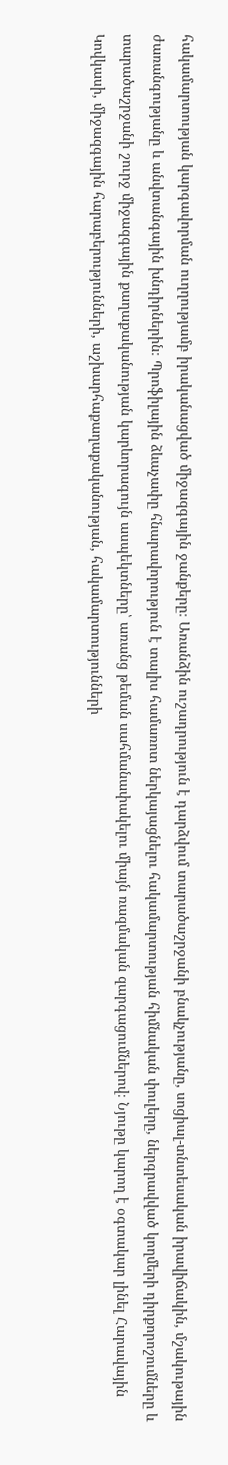հակամարտության կարգավորման ուղղությամբ իրականացված միջազգային ջանքերը։ Առանձին ուշադրություն է դարձվում տարածաշրջանի բնակչությանը, սոցիալ-տնտեսական իրավիճակին, մշակութային ժառանգությանը և անվտանգային խնդիրներին։ Պրոֆիլային ձևաչափը հնարավորություն է տալիս համառոտ ներկայացնելու հակամարտության հիմնական փուլերը, ներգրավված կողմերի դիրքորոշումները և տարածաշրջանի շուրջ միջազգային քաղաքականության կարևորագույն ասպեկտները՝ առանց թեման սահմանափակելու միայն ռազմական զարգացումներով։ Նյութը կարող է օգտակար լինել Հարավային Կովկասի, միջազգային հարաբերությունների, աշխարհաքաղաքականության, հակամարտությունների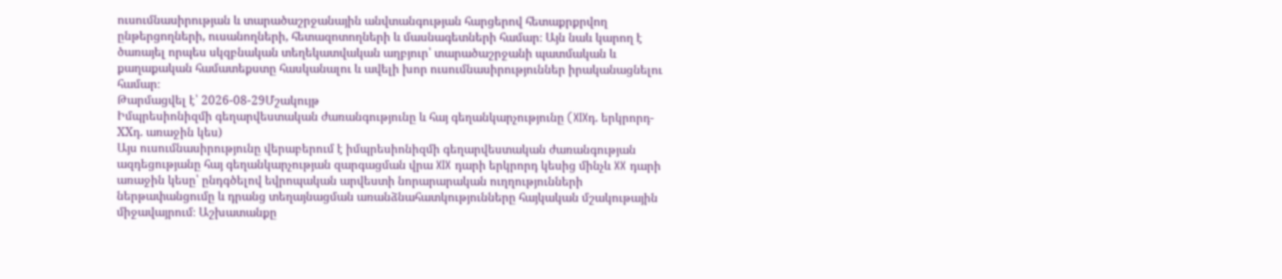ուսումնասիրության և տարածաշրջանային անվտանգության հարցերով հետաքրքրվող ընթերցողների, ուսանողների, հետազոտողների և մասնագետների համար։ Այն նաև կարող է ծառայել որպես սկզբնական տեղեկատվական աղբյուր՝ տարածաշրջանի պատմական և քաղաքական համատեքստը հասկանալու և ավելի խոր ուսումնասիրություններ իրականացնելու համար։
Թարմացվել է՝ 2026-08-29Մշակույթ
Իմպրեսիոնիզմի գեղարվեստական ժառանգությունը և հայ գեղանկարչությունը (XIXդ. երկրորդ-XXդ. առաջին կես)
Այս ուսումնասիրությունը վերաբերում է իմպրեսիոնիզմի գեղարվեստական ժառանգության ազդեցությանը հայ գեղանկարչության զարգացման վրա XIX դարի երկրորդ կեսից մինչև XX դարի առաջին կեսը՝ ընդգծելով եվրոպական արվեստի նորարարական ուղղությունների ներթափանցումը և դրանց տեղայնացման առանձնահատկությունները հայկական մշակութային միջավայրում։ Աշխատանքը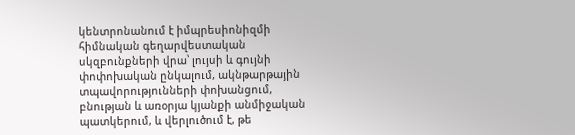կենտրոնանում է իմպրեսիոնիզմի հիմնական գեղարվեստական սկզբունքների վրա՝ լույսի և գույնի փոփոխական ընկալում, ակնթարթային տպավորությունների փոխանցում, բնության և առօրյա կյանքի անմիջական պատկերում, և վերլուծում է, թե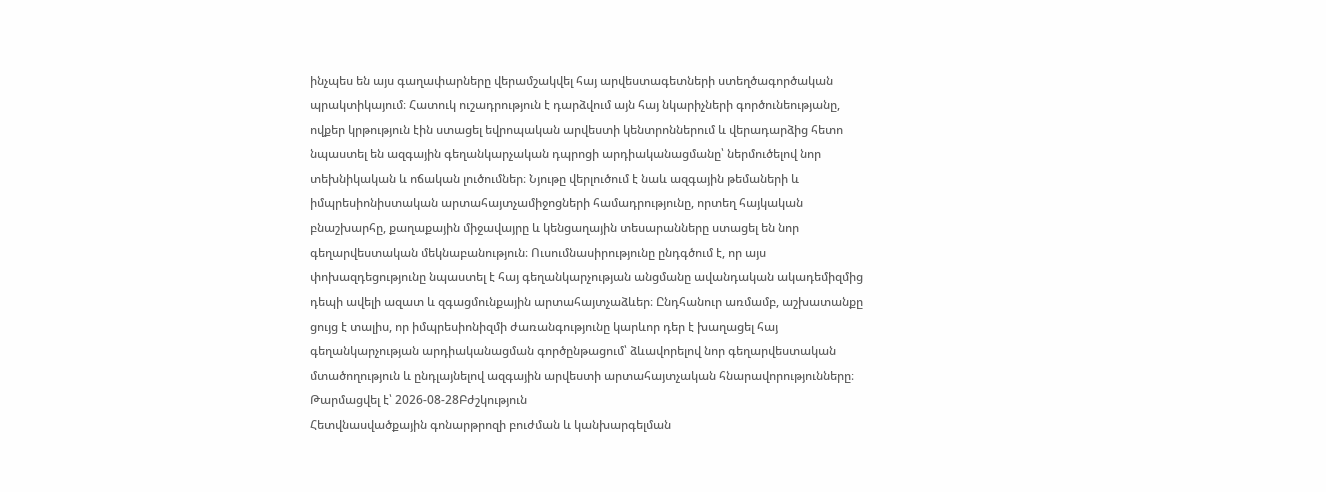ինչպես են այս գաղափարները վերամշակվել հայ արվեստագետների ստեղծագործական պրակտիկայում։ Հատուկ ուշադրություն է դարձվում այն հայ նկարիչների գործունեությանը, ովքեր կրթություն էին ստացել եվրոպական արվեստի կենտրոններում և վերադարձից հետո նպաստել են ազգային գեղանկարչական դպրոցի արդիականացմանը՝ ներմուծելով նոր տեխնիկական և ոճական լուծումներ։ Նյութը վերլուծում է նաև ազգային թեմաների և իմպրեսիոնիստական արտահայտչամիջոցների համադրությունը, որտեղ հայկական բնաշխարհը, քաղաքային միջավայրը և կենցաղային տեսարանները ստացել են նոր գեղարվեստական մեկնաբանություն։ Ուսումնասիրությունը ընդգծում է, որ այս փոխազդեցությունը նպաստել է հայ գեղանկարչության անցմանը ավանդական ակադեմիզմից դեպի ավելի ազատ և զգացմունքային արտահայտչաձևեր։ Ընդհանուր առմամբ, աշխատանքը ցույց է տալիս, որ իմպրեսիոնիզմի ժառանգությունը կարևոր դեր է խաղացել հայ գեղանկարչության արդիականացման գործընթացում՝ ձևավորելով նոր գեղարվեստական մտածողություն և ընդլայնելով ազգային արվեստի արտահայտչական հնարավորությունները։
Թարմացվել է՝ 2026-08-28Բժշկություն
Հետվնասվածքային գոնարթրոզի բուժման և կանխարգելման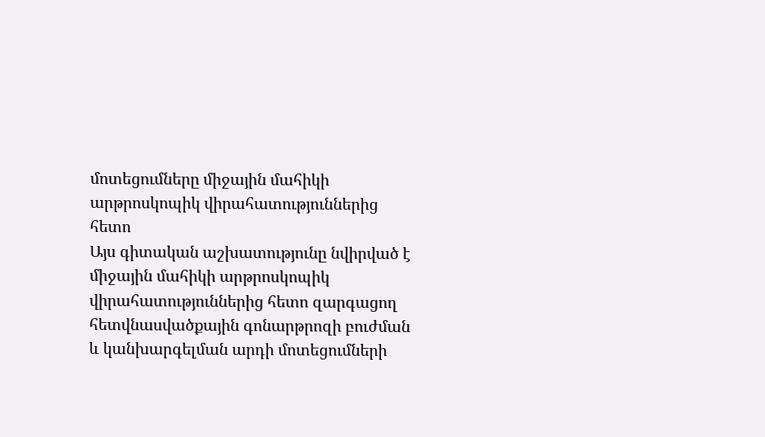մոտեցումները միջային մահիկի արթրոսկոպիկ վիրահատություններից հետո
Այս գիտական աշխատությունը նվիրված է միջային մահիկի արթրոսկոպիկ վիրահատություններից հետո զարգացող հետվնասվածքային գոնարթրոզի բուժման և կանխարգելման արդի մոտեցումների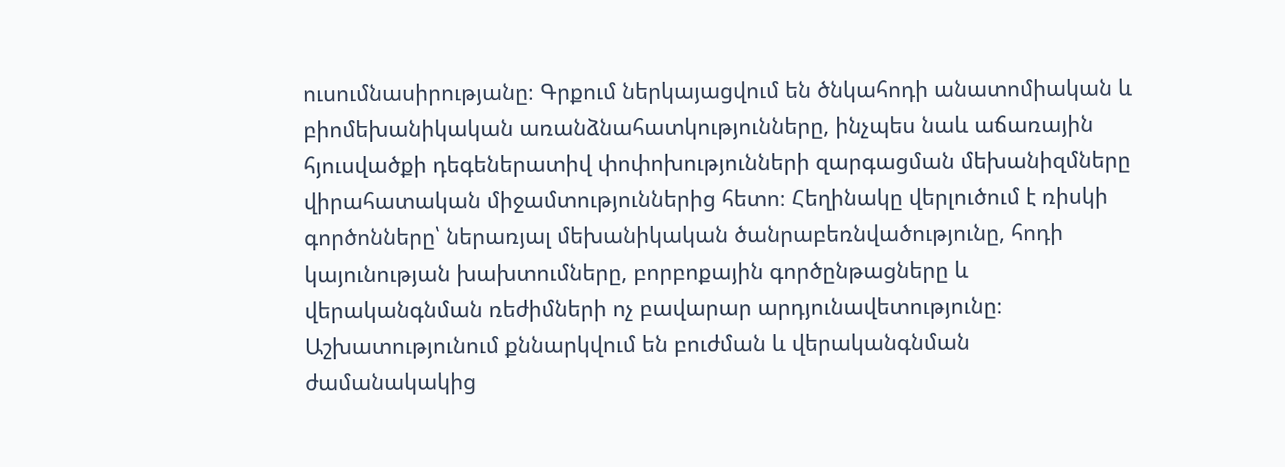ուսումնասիրությանը։ Գրքում ներկայացվում են ծնկահոդի անատոմիական և բիոմեխանիկական առանձնահատկությունները, ինչպես նաև աճառային հյուսվածքի դեգեներատիվ փոփոխությունների զարգացման մեխանիզմները վիրահատական միջամտություններից հետո։ Հեղինակը վերլուծում է ռիսկի գործոնները՝ ներառյալ մեխանիկական ծանրաբեռնվածությունը, հոդի կայունության խախտումները, բորբոքային գործընթացները և վերականգնման ռեժիմների ոչ բավարար արդյունավետությունը։ Աշխատությունում քննարկվում են բուժման և վերականգնման ժամանակակից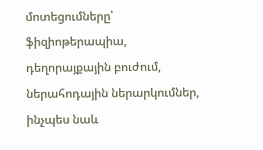մոտեցումները՝ ֆիզիոթերապիա, դեղորայքային բուժում, ներահոդային ներարկումներ, ինչպես նաև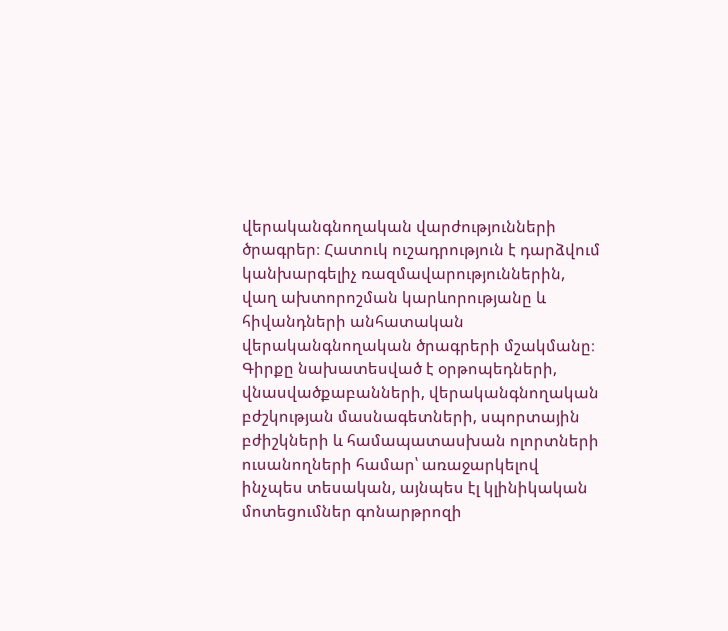վերականգնողական վարժությունների ծրագրեր։ Հատուկ ուշադրություն է դարձվում կանխարգելիչ ռազմավարություններին, վաղ ախտորոշման կարևորությանը և հիվանդների անհատական վերականգնողական ծրագրերի մշակմանը։ Գիրքը նախատեսված է օրթոպեդների, վնասվածքաբանների, վերականգնողական բժշկության մասնագետների, սպորտային բժիշկների և համապատասխան ոլորտների ուսանողների համար՝ առաջարկելով ինչպես տեսական, այնպես էլ կլինիկական մոտեցումներ գոնարթրոզի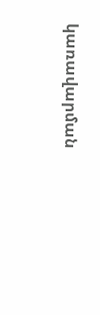կառավարման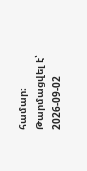համար։
Թարմացվել է՝ 2026-09-02